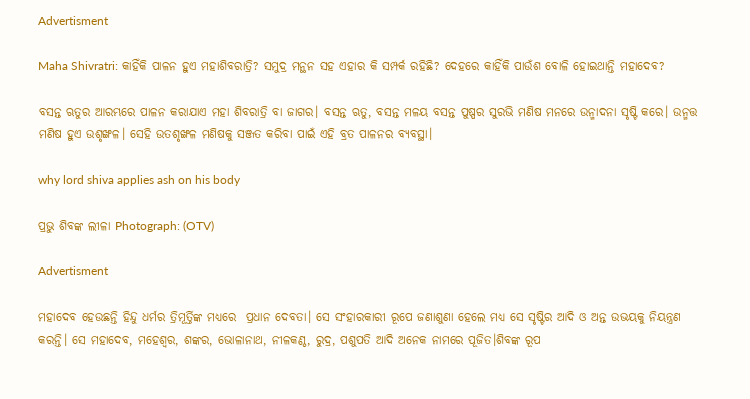Advertisment

Maha Shivratri: କାହିଁକି ପାଳନ ହୁଏ ମହାଶିବରାତ୍ରି? ସମୁଦ୍ର ମନ୍ଥନ ସହ ଏହାର କି ସମ୍ପର୍କ ରହିଛି? ଦେହରେ କାହିଁକି ପାଉଁଶ ବୋଳି ହୋଇଥାନ୍ତି ମହାଦେବ?

ବସନ୍ତ ଋତୁର ଆରମ୍ଭରେ ପାଳନ କରାଯାଏ ମହା ଶିବରାତ୍ରି ବା ଜାଗର। ବସନ୍ତ ଋତୁ, ବସନ୍ତ ମଳୟ ବସନ୍ତ ପୁଷ୍ପର ସୁରଭି ମଣିଷ ମନରେ ଉନ୍ମାଦନା ସୃଷ୍ଟି କରେ। ଉନ୍ମତ୍ତ ମଣିଷ ହୁଏ ଉଶୃଙ୍ଖଳ। ସେହି ଉତଶୃଙ୍ଖଳ ମଣିଷକୁ ସଞ୍ଜତ କରିବା ପାଇଁ ଏହି ବ୍ରତ ପାଳନର ବ୍ୟବସ୍ଥା।

why lord shiva applies ash on his body

ପ୍ରଭୁ ଶିବଙ୍କ ଲୀଳା Photograph: (OTV)

Advertisment

ମହାଦେବ ହେଉଛନ୍ତି ହିନ୍ଦୁ ଧର୍ମର ତ୍ରିମୂର୍ତ୍ତିଙ୍କ ମଧ୍ୟରେ  ପ୍ରଧାନ ଦେବତା। ସେ ସଂହାରକାରୀ ରୂପେ ଜଣାଶୁଣା ହେଲେ ମଧ୍ୟ ସେ ସୃଷ୍ଟିର ଆଦି ଓ ଅନ୍ତ ଉଭୟକୁ ନିୟନ୍ତ୍ରଣ କରନ୍ତି। ସେ ମହାଦେବ, ମହେଶ୍ୱର, ଶଙ୍କର, ଭୋଳାନାଥ, ନୀଳକଣ୍ଠ, ରୁଦ୍ର, ପଶୁପତି ଆଦି ଅନେକ ନାମରେ ପୂଜିତ।ଶିବଙ୍କ ରୂପ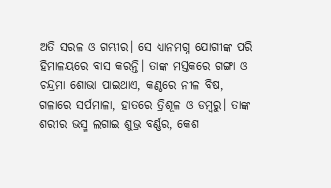ଅତି ସରଳ ଓ ଗମ୍ଭୀର। ସେ ଧ୍ୟାନମଗ୍ନ ଯୋଗୀଙ୍କ ପରି ହିମାଳୟରେ ବାସ କରନ୍ତି। ତାଙ୍କ ମସ୍ତକରେ ଗଙ୍ଗା ଓ ଚନ୍ଦ୍ରମା ଶୋଭା ପାଇଥାଏ, କଣ୍ଠରେ ନୀଳ ବିଷ, ଗଳାରେ ସର୍ପମାଳା, ହାତରେ ତ୍ରିଶୂଳ ଓ ଡମ୍ବରୁ। ତାଙ୍କ ଶରୀର ଭସ୍ମ ଲଗାଇ ଶୁଭ୍ର ବର୍ଣ୍ଣର, କେଶ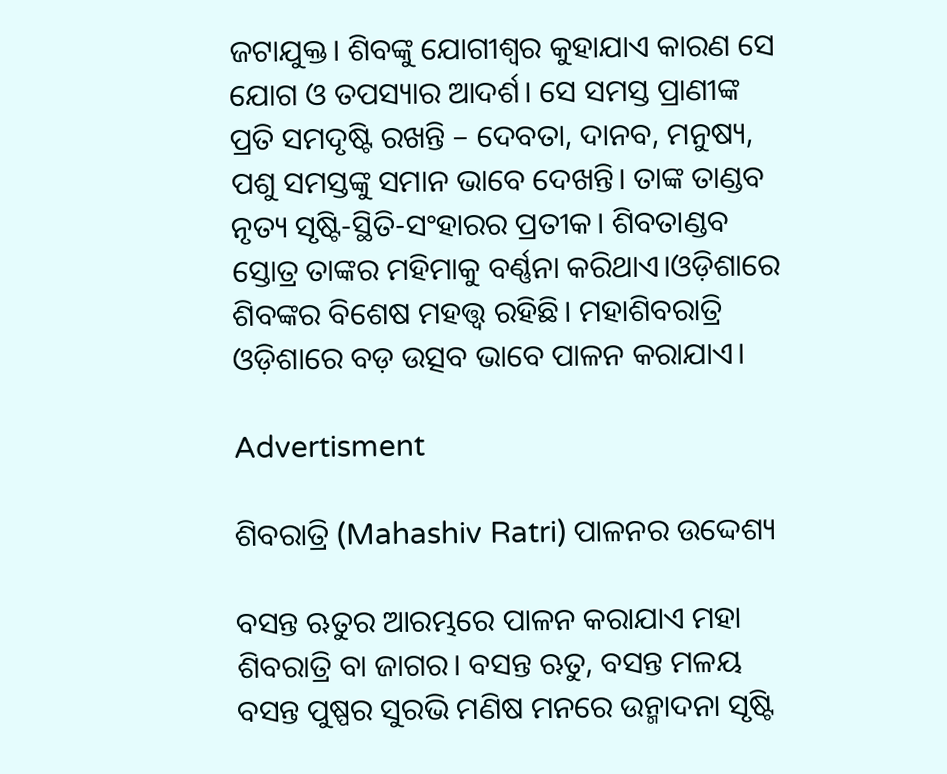ଜଟାଯୁକ୍ତ। ଶିବଙ୍କୁ ଯୋଗୀଶ୍ୱର କୁହାଯାଏ କାରଣ ସେ ଯୋଗ ଓ ତପସ୍ୟାର ଆଦର୍ଶ। ସେ ସମସ୍ତ ପ୍ରାଣୀଙ୍କ ପ୍ରତି ସମଦୃଷ୍ଟି ରଖନ୍ତି – ଦେବତା, ଦାନବ, ମନୁଷ୍ୟ, ପଶୁ ସମସ୍ତଙ୍କୁ ସମାନ ଭାବେ ଦେଖନ୍ତି। ତାଙ୍କ ତାଣ୍ଡବ ନୃତ୍ୟ ସୃଷ୍ଟି-ସ୍ଥିତି-ସଂହାରର ପ୍ରତୀକ। ଶିବତାଣ୍ଡବ ସ୍ତୋତ୍ର ତାଙ୍କର ମହିମାକୁ ବର୍ଣ୍ଣନା କରିଥାଏ।ଓଡ଼ିଶାରେ ଶିବଙ୍କର ବିଶେଷ ମହତ୍ତ୍ୱ ରହିଛି। ମହାଶିବରାତ୍ରି ଓଡ଼ିଶାରେ ବଡ଼ ଉତ୍ସବ ଭାବେ ପାଳନ କରାଯାଏ।

Advertisment

ଶିବରାତ୍ରି (Mahashiv Ratri) ପାଳନର ଉଦ୍ଦେଶ୍ୟ

ବସନ୍ତ ଋତୁର ଆରମ୍ଭରେ ପାଳନ କରାଯାଏ ମହା ଶିବରାତ୍ରି ବା ଜାଗର। ବସନ୍ତ ଋତୁ, ବସନ୍ତ ମଳୟ ବସନ୍ତ ପୁଷ୍ପର ସୁରଭି ମଣିଷ ମନରେ ଉନ୍ମାଦନା ସୃଷ୍ଟି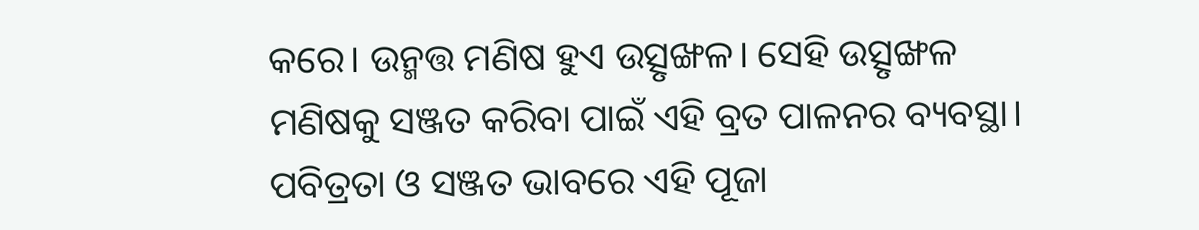କରେ। ଉନ୍ମତ୍ତ ମଣିଷ ହୁଏ ଉତ୍ସୃଙ୍ଖଳ। ସେହି ଉତ୍ସୃଙ୍ଖଳ ମଣିଷକୁ ସଞ୍ଜତ କରିବା ପାଇଁ ଏହି ବ୍ରତ ପାଳନର ବ୍ୟବସ୍ଥା। ପବିତ୍ରତା ଓ ସଞ୍ଜତ ଭାବରେ ଏହି ପୂଜା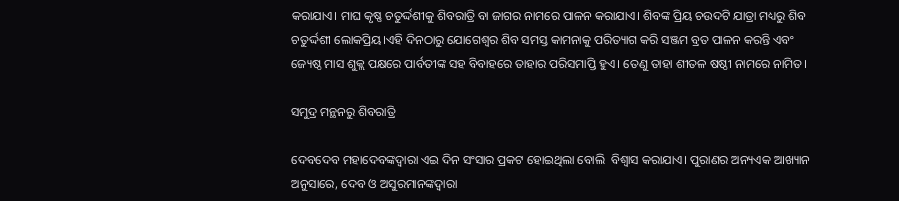କରାଯାଏ। ମାଘ କୃଷ୍ଣ ଚତୁର୍ଦ୍ଦଶୀକୁ ଶିବରାତ୍ରି ବା ଜାଗର ନାମରେ ପାଳନ କରାଯାଏ। ଶିବଙ୍କ ପ୍ରିୟ ଚଉଦଟି ଯାତ୍ରା ମଧ୍ୟରୁ ଶିବ ଚତୁର୍ଦ୍ଦଶୀ ଲୋକପ୍ରିୟ।ଏହି ଦିନଠାରୁ ଯୋଗେଶ୍ୱର ଶିବ ସମସ୍ତ କାମନାକୁ ପରିତ୍ୟାଗ କରି ସଞ୍ଜମ ବ୍ରତ ପାଳନ କରନ୍ତି ଏବଂ ଜ୍ୟେଷ୍ଠ ମାସ ଶୁକ୍ଲ ପକ୍ଷରେ ପାର୍ବତୀଙ୍କ ସହ ବିବାହରେ ତାହାର ପରିସମାପ୍ତି ହୁଏ। ତେଣୁ ତାହା ଶୀତଳ ଷଷ୍ଠୀ ନାମରେ ନାମିତ।

ସମୁଦ୍ର ମନ୍ଥନରୁ ଶିବରାତ୍ରି

ଦେବଦେବ ମହାଦେବଙ୍କଦ୍ୱାରା ଏଇ ଦିନ ସଂସାର ପ୍ରକଟ ହୋଇଥିଲା ବୋଲି  ବିଶ୍ୱାସ କରାଯାଏ। ପୁରାଣର ଅନ୍ୟଏକ ଆଖ୍ୟାନ ଅନୁସାରେ, ଦେବ ଓ ଅସୁରମାନଙ୍କଦ୍ୱାରା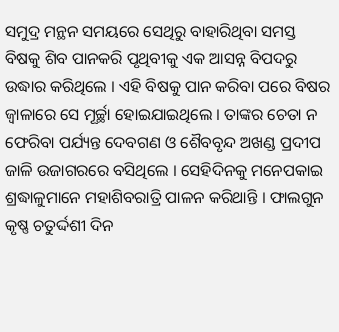ସମୁଦ୍ର ମନ୍ଥନ ସମୟରେ ସେଥିରୁ ବାହାରିଥିବା ସମସ୍ତ ବିଷକୁ ଶିବ ପାନକରି ପୃଥିବୀକୁ ଏକ ଆସନ୍ନ ବିପଦରୁ ଉଦ୍ଧାର କରିଥିଲେ । ଏହି ବିଷକୁ ପାନ କରିବା ପରେ ବିଷର ଜ୍ୱାଳାରେ ସେ ମୂର୍ଚ୍ଛା ହୋଇଯାଇଥିଲେ । ତାଙ୍କର ଚେତା ନ ଫେରିବା ପର୍ଯ୍ୟନ୍ତ ଦେବଗଣ ଓ ଶୈବବୃନ୍ଦ ଅଖଣ୍ଡ ପ୍ରଦୀପ ଜାଳି ଉଜାଗରରେ ବସିଥିଲେ । ସେହିଦିନକୁ ମନେପକାଇ ଶ୍ରଦ୍ଧାଳୁମାନେ ମହାଶିବରାତ୍ରି ପାଳନ କରିଥାନ୍ତି । ଫାଲଗୁନ କୃଷ୍ଣ ଚତୁର୍ଦ୍ଦଶୀ ଦିନ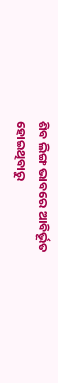ଶିବ ଲିଙ୍ଗ ଭାବରେ ଆବିର୍ଭୂତ ହୋଇଥିବାରୁ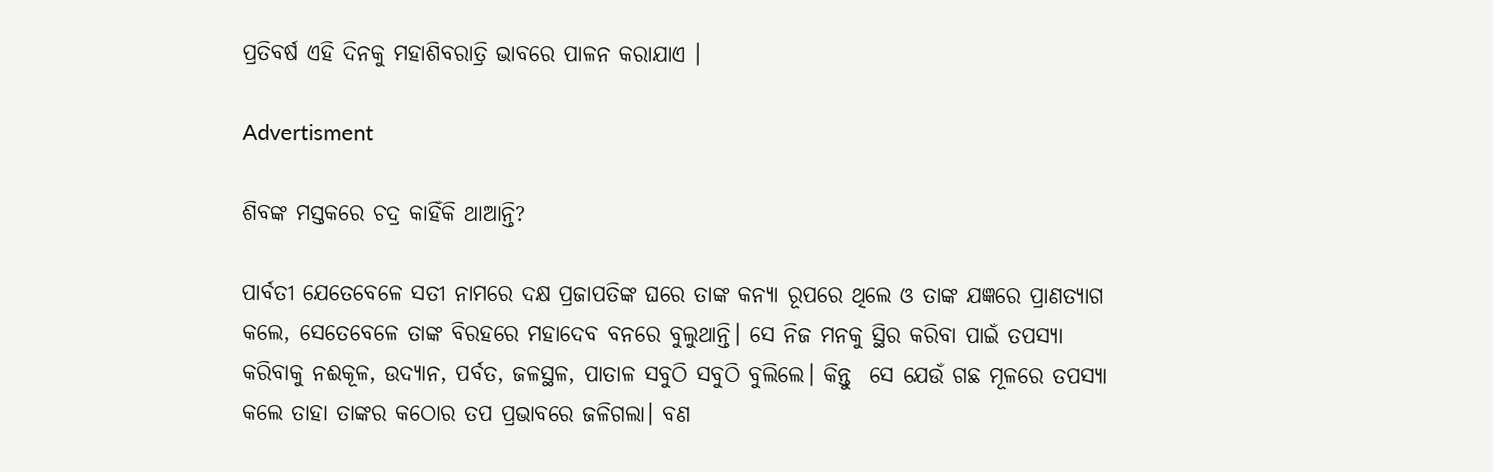ପ୍ରତିବର୍ଷ ଏହି ଦିନକୁ ମହାଶିବରାତ୍ରି ଭାବରେ ପାଳନ କରାଯାଏ ।

Advertisment

ଶିବଙ୍କ ମସ୍ତକରେ ଚଦ୍ର କାହିଁକି ଥାଆନ୍ତି?

ପାର୍ବତୀ ଯେତେବେଳେ ସତୀ ନାମରେ ଦକ୍ଷ ପ୍ରଜାପତିଙ୍କ ଘରେ ତାଙ୍କ କନ୍ୟା ରୂପରେ ଥିଲେ ଓ ତାଙ୍କ ଯଜ୍ଞରେ ପ୍ରାଣତ୍ୟାଗ କଲେ, ସେତେବେଳେ ତାଙ୍କ ବିରହରେ ମହାଦେବ ବନରେ ବୁଲୁଥାନ୍ତି। ସେ ନିଜ ମନକୁ ସ୍ଥିର କରିବା ପାଇଁ ତପସ୍ୟା କରିବାକୁ ନଈକୂଳ, ଉଦ୍ୟାନ, ପର୍ବତ, ଜଳସ୍ଥଳ, ପାତାଳ ସବୁଠି ସବୁଠି ବୁଲିଲେ। କିନ୍ତୁ  ସେ ଯେଉଁ ଗଛ ମୂଳରେ ତପସ୍ୟା କଲେ ତାହା ତାଙ୍କର କଠୋର ତପ ପ୍ରଭାବରେ ଜଳିଗଲା। ବଣ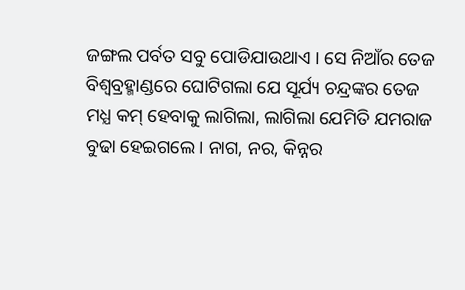ଜଙ୍ଗଲ ପର୍ବତ ସବୁ ପୋଡିଯାଉଥାଏ । ସେ ନିଆଁର ତେଜ ବିଶ୍ୱବ୍ରହ୍ମାଣ୍ଡରେ ଘୋଟିଗଲା ଯେ ସୂର୍ଯ୍ୟ ଚନ୍ଦ୍ରଙ୍କର ତେଜ ମଧ୍ଯ କମ୍ ହେବାକୁ ଲାଗିଲା, ଲାଗିଲା ଯେମିତି ଯମରାଜ ବୁଢା ହେଇଗଲେ। ନାଗ, ନର, କିନ୍ନର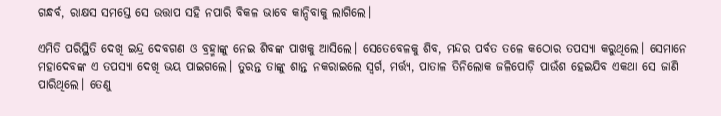ଗନ୍ଧର୍ବ, ରାକ୍ଷସ ସମସ୍ତେ ସେ ଉତ୍ତାପ ସହି ନପାରି ବିକଳ ଭାବେ କାନ୍ଦିବାକୁ ଲାଗିଲେ।

ଏମିତି ପରିସ୍ଥିତି ଦେଖି ଇନ୍ଦ୍ର ଦେବଗଣ ଓ ବ୍ରହ୍ମାଙ୍କୁ ନେଇ ଶିବଙ୍କ ପାଖକୁ ଆସିଲେ। ସେତେବେଳକୁ ଶିବ, ମନ୍ଦର ପର୍ବତ ତଳେ କଠୋର ତପସ୍ୟା କରୁଥିଲେ। ସେମାନେ ମହାଦେବଙ୍କ ଏ ତପସ୍ୟା ଦେଖି ଭୟ ପାଇଗଲେ। ତୁରନ୍ତ ତାଙ୍କୁ ଶାନ୍ତ ନକରାଇଲେ ସ୍ବର୍ଗ, ମର୍ତ୍ତ୍ୟ, ପାତାଳ ତିନିଲୋକ ଜଳିପୋଡ଼ି ପାଉଁଶ ହେଇଯିବ ଏକଥା ସେ ଜାଣି ପାରିଥିଲେ। ତେଣୁ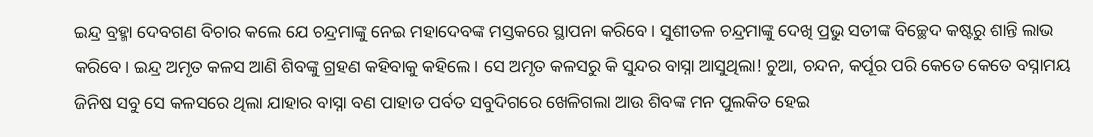ଇନ୍ଦ୍ର ବ୍ରହ୍ମା ଦେବଗଣ ବିଚାର କଲେ ଯେ ଚନ୍ଦ୍ରମାଙ୍କୁ ନେଇ ମହାଦେବଙ୍କ ମସ୍ତକରେ ସ୍ଥାପନା କରିବେ। ସୁଶୀତଳ ଚନ୍ଦ୍ରମାଙ୍କୁ ଦେଖି ପ୍ରଭୁ ସତୀଙ୍କ ବିଚ୍ଛେଦ କଷ୍ଟରୁ ଶାନ୍ତି ଲାଭ କରିବେ। ଇନ୍ଦ୍ର ଅମୃତ କଳସ ଆଣି ଶିବଙ୍କୁ ଗ୍ରହଣ କହିବାକୁ କହିଲେ। ସେ ଅମୃତ କଳସରୁ କି ସୁନ୍ଦର ବାସ୍ନା ଆସୁଥିଲା! ଚୁଆ, ଚନ୍ଦନ, କର୍ପୂର ପରି କେତେ କେତେ ବସ୍ନାମୟ ଜିନିଷ ସବୁ ସେ କଳସରେ ଥିଲା ଯାହାର ବାସ୍ନା ବଣ ପାହାଡ ପର୍ବତ ସବୁଦିଗରେ ଖେଳିଗଲା ଆଉ ଶିବଙ୍କ ମନ ପୁଲକିତ ହେଇ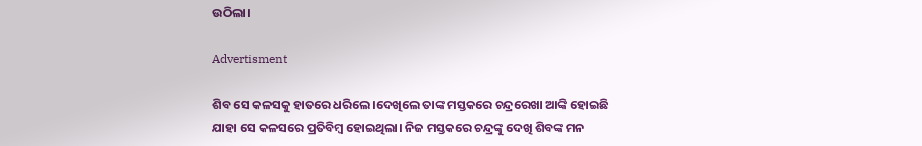ଉଠିଲା।

Advertisment

ଶିବ ସେ କଳସକୁ ହାତରେ ଧରିଲେ।ଦେଖିଲେ ତାଙ୍କ ମସ୍ତକରେ ଚନ୍ଦ୍ରରେଖା ଆଙ୍କି ହୋଇଛି  ଯାହା ସେ କଳସରେ ପ୍ରତିବିମ୍ବ ହୋଇଥିଲା। ନିଜ ମସ୍ତକରେ ଚନ୍ଦ୍ରଙ୍କୁ ଦେଖି ଶିବଙ୍କ ମନ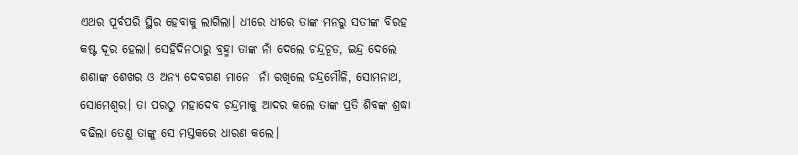ଏଥର ପୂର୍ବପରି ସ୍ଥିର ହେବାକୁ ଲାଗିଲା। ଧୀରେ ଧୀରେ ତାଙ୍କ ମନରୁ ସତୀଙ୍କ ବିରହ କଷ୍ଟ ଦୂର ହେଲା। ସେହିଦିନଠାରୁ ବ୍ରହ୍ମା ତାଙ୍କ ନାଁ ଦେଲେ ଚନ୍ଦ୍ରଚୂଡ, ଇନ୍ଦ୍ର ଦେଲେ ଶଶାଙ୍କ ଶେଖର ଓ ଅନ୍ୟ ଦେବଗଣ ମାନେ  ନାଁ ରଖିଲେ ଚନ୍ଦ୍ରମୌଳି, ସୋମନାଥ, ସୋମେଶ୍ୱର। ତା ପରଠୁ ମହାଦେବ ଚନ୍ଦ୍ରମାକୁ ଆଦର କଲେ ତାଙ୍କ ପ୍ରତି ଶିବଙ୍କ ଶ୍ରଦ୍ଧା ବଢିଲା ତେଣୁ ତାଙ୍କୁ ସେ ମସ୍ତକରେ ଧାରଣ କଲେ।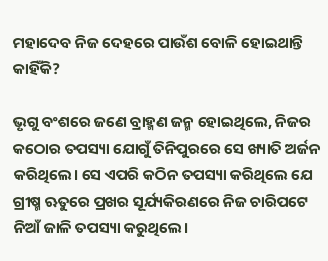ମହାଦେବ ନିଜ ଦେହରେ ପାଉଁଶ ବୋଳି ହୋଇଥାନ୍ତି କାହିଁକି?

ଭୃଗୁ ବଂଶରେ ଜଣେ ବ୍ରାହ୍ମଣ ଜନ୍ମ ହୋଇଥିଲେ, ନିଜର କଠୋର ତପସ୍ୟା ଯୋଗୁଁ ତିନିପୁରରେ ସେ ଖ୍ୟାତି ଅର୍ଜନ କରିଥିଲେ। ସେ ଏପରି କଠିନ ତପସ୍ୟା କରିଥିଲେ ଯେ ଗ୍ରୀଷ୍ମ ଋତୁରେ ପ୍ରଖର ସୂର୍ଯ୍ୟକିରଣରେ ନିଜ ଚାରିପଟେ ନିଆଁ ଜାଳି ତପସ୍ୟା କରୁଥିଲେ।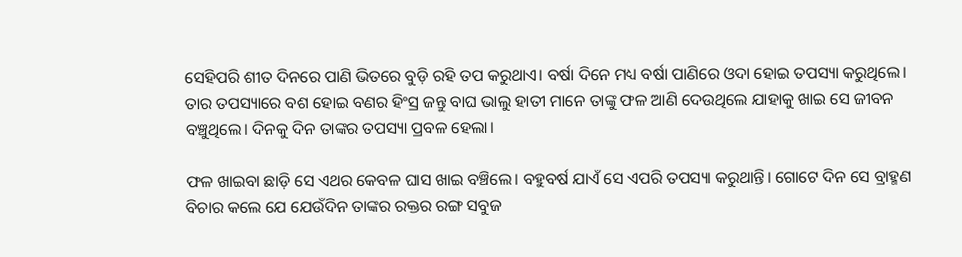ସେହିପରି ଶୀତ ଦିନରେ ପାଣି ଭିତରେ ବୁଡ଼ି ରହି ତପ କରୁଥାଏ। ବର୍ଷା ଦିନେ ମଧ୍ୟ ବର୍ଷା ପାଣିରେ ଓଦା ହୋଇ ତପସ୍ୟା କରୁଥିଲେ। ତାର ତପସ୍ୟାରେ ବଶ ହୋଇ ବଣର ହିଂସ୍ର ଜନ୍ତୁ ବାଘ ଭାଲୁ ହାତୀ ମାନେ ତାଙ୍କୁ ଫଳ ଆଣି ଦେଉଥିଲେ ଯାହାକୁ ଖାଇ ସେ ଜୀବନ ବଞ୍ଚୁଥିଲେ। ଦିନକୁ ଦିନ ତାଙ୍କର ତପସ୍ୟା ପ୍ରବଳ ହେଲା।

ଫଳ ଖାଇବା ଛାଡ଼ି ସେ ଏଥର କେବଳ ଘାସ ଖାଇ ବଞ୍ଚିଲେ। ବହୁବର୍ଷ ଯାଏଁ ସେ ଏପରି ତପସ୍ୟା କରୁଥାନ୍ତି। ଗୋଟେ ଦିନ ସେ ବ୍ରାହ୍ମଣ ବିଚାର କଲେ ଯେ ଯେଉଁଦିନ ତାଙ୍କର ରକ୍ତର ରଙ୍ଗ ସବୁଜ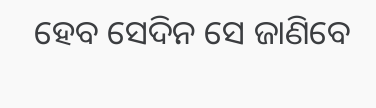ହେବ ସେଦିନ ସେ ଜାଣିବେ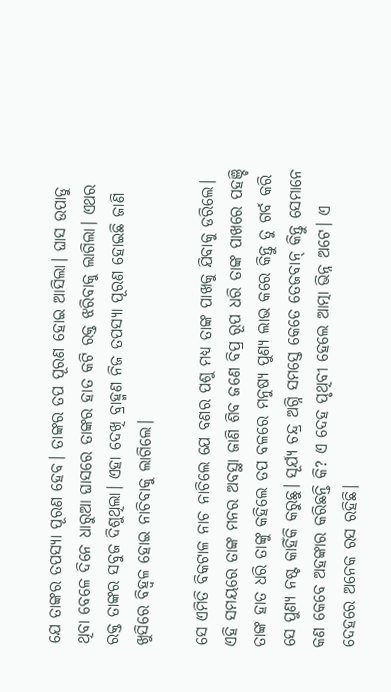ଯେ ତାଙ୍କର ତପସ୍ୟା ପୂରଣ ହେବ। ତାଙ୍କର ତପ ପୂରଣ ହୋଇ ଆସିଲା। ଘାସ ଉପାଡୁ ଥିବା ବେଳେ ଦିନେ ଧାରୁଆ ଘାସରେ ତାଙ୍କର ହାତ କଟି ରକ୍ତ ଝରିବାକୁ ଲାଗିଲା। ଏଥର ରକ୍ତ ତାଙ୍କର ସବୁଜ ଦିଶୁଥିଲା। ଏହା ଦେଖି ବ୍ରାହ୍ମଣ ନିଜ ତପସ୍ୟା ପୂରଣ ହୋଇଛି ଜାଣି ଖୁସିରେ ବିହ୍ୱଳ ହୋଇ ନାଚିବାକୁ ଲାଗିଲେ।

ସେ ଏମିତି ବିକଟାଳ ନାଚ ନାଚିଲେ ଯେ ବଣର ପଶୁ ମଧ୍ୟ ତାଙ୍କ ପାଖକୁ ଯିବାକୁ ଡରିଲେ। ଏହି ସମୟରେ ତାଙ୍କ ମନର ଅବସ୍ଥା ଜାଣି ଶିବ ଜଣେ ବିପ୍ର ରୂପ ଧରି ତାଙ୍କ ପାଖରେ ପହଞ୍ଚି ତାଙ୍କ ହାତ ଧରି ତାଙ୍କୁ କହିଲେ ତପ ବଳରେ ମନୁଷ୍ୟ ପୁଣ୍ୟ ଲାଭ କରେ କିନ୍ତୁ ତୁ ଗର୍ବ କରି ସେ ପୁଣ୍ୟ ନଷ୍ଟ କାହିଁକି କରୁଛୁ। ସୂର୍ଯ୍ୟ ଚନ୍ଦ୍ର ଅଗ୍ନି ସମସ୍ତେ କେତେ ତେଜବାନ୍ କିନ୍ତୁ ସେମାନେ କଣ କେବେ ଅହଙ୍କାର କରିଛନ୍ତି କି? ଏ ଦେହ ପୃଥିବୀ ହେଲେ ଆତ୍ମା ଭିନ୍ନ ଅଟେ। ଏ ଦେହରେ ଅନେକ ରସ ରହିଛି।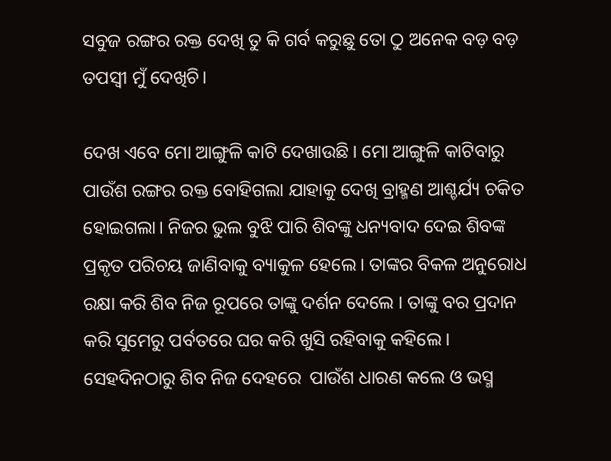ସବୁଜ ରଙ୍ଗର ରକ୍ତ ଦେଖି ତୁ କି ଗର୍ବ କରୁଛୁ ତୋ ଠୁ ଅନେକ ବଡ଼ ବଡ଼ ତପସ୍ୱୀ ମୁଁ ଦେଖିଚି।

ଦେଖ ଏବେ ମୋ ଆଙ୍ଗୁଳି କାଟି ଦେଖାଉଛି। ମୋ ଆଙ୍ଗୁଳି କାଟିବାରୁ ପାଉଁଶ ରଙ୍ଗର ରକ୍ତ ବୋହିଗଲା ଯାହାକୁ ଦେଖି ବ୍ରାହ୍ମଣ ଆଶ୍ଚର୍ଯ୍ୟ ଚକିତ ହୋଇଗଲା। ନିଜର ଭୁଲ ବୁଝି ପାରି ଶିବଙ୍କୁ ଧନ୍ୟବାଦ ଦେଇ ଶିବଙ୍କ ପ୍ରକୃତ ପରିଚୟ ଜାଣିବାକୁ ବ୍ୟାକୁଳ ହେଲେ। ତାଙ୍କର ବିକଳ ଅନୁରୋଧ ରକ୍ଷା କରି ଶିବ ନିଜ ରୂପରେ ତାଙ୍କୁ ଦର୍ଶନ ଦେଲେ । ତାଙ୍କୁ ବର ପ୍ରଦାନ କରି ସୁମେରୁ ପର୍ବତରେ ଘର କରି ଖୁସି ରହିବାକୁ କହିଲେ। ସେହଦିନଠାରୁ ଶିବ ନିଜ ଦେହରେ  ପାଉଁଶ ଧାରଣ କଲେ ଓ ଭସ୍ମ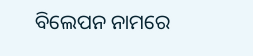ବିଲେପନ ନାମରେ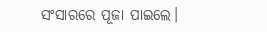ସଂସାରରେ ପୂଜା ପାଇଲେ।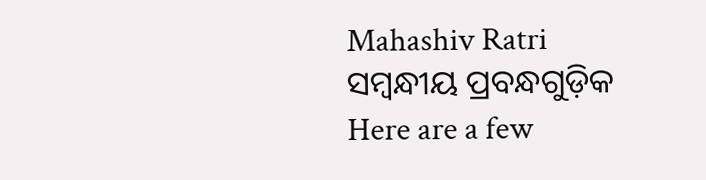Mahashiv Ratri
ସମ୍ବନ୍ଧୀୟ ପ୍ରବନ୍ଧଗୁଡ଼ିକ
Here are a few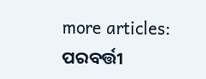more articles:
ପରବର୍ତ୍ତୀ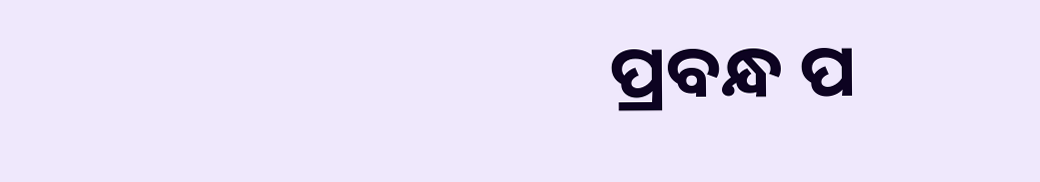ପ୍ରବନ୍ଧ ପ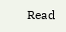Read